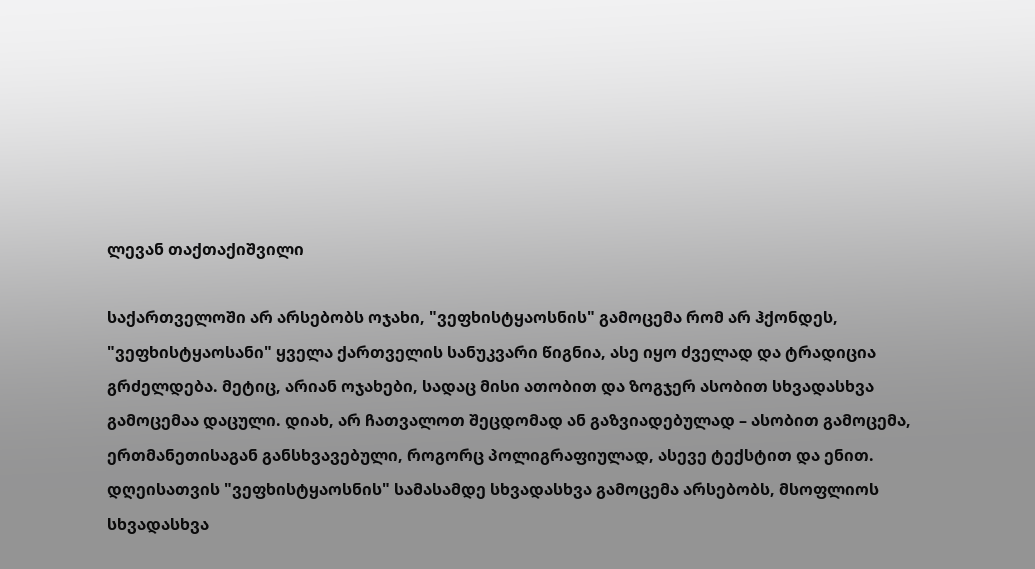ლევან თაქთაქიშვილი

საქართველოში არ არსებობს ოჯახი, "ვეფხისტყაოსნის" გამოცემა რომ არ ჰქონდეს, "ვეფხისტყაოსანი" ყველა ქართველის სანუკვარი წიგნია, ასე იყო ძველად და ტრადიცია გრძელდება. მეტიც, არიან ოჯახები, სადაც მისი ათობით და ზოგჯერ ასობით სხვადასხვა გამოცემაა დაცული. დიახ, არ ჩათვალოთ შეცდომად ან გაზვიადებულად – ასობით გამოცემა, ერთმანეთისაგან განსხვავებული, როგორც პოლიგრაფიულად, ასევე ტექსტით და ენით.
დღეისათვის "ვეფხისტყაოსნის" სამასამდე სხვადასხვა გამოცემა არსებობს, მსოფლიოს სხვადასხვა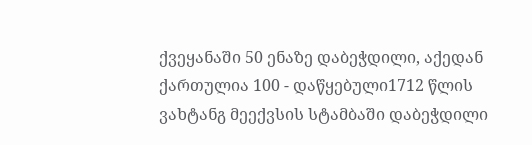ქვეყანაში 50 ენაზე დაბეჭდილი, აქედან ქართულია 100 - დაწყებული1712 წლის ვახტანგ მეექვსის სტამბაში დაბეჭდილი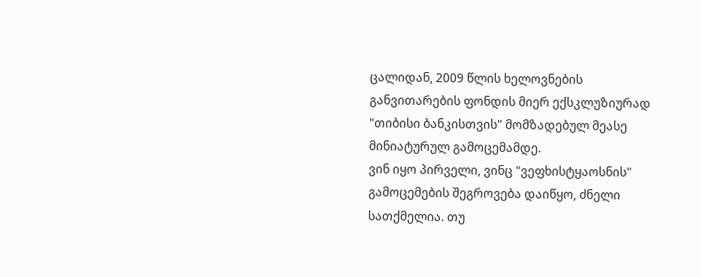ცალიდან, 2009 წლის ხელოვნების განვითარების ფონდის მიერ ექსკლუზიურად "თიბისი ბანკისთვის" მომზადებულ მეასე მინიატურულ გამოცემამდე.
ვინ იყო პირველი, ვინც "ვეფხისტყაოსნის" გამოცემების შეგროვება დაიწყო, ძნელი სათქმელია. თუ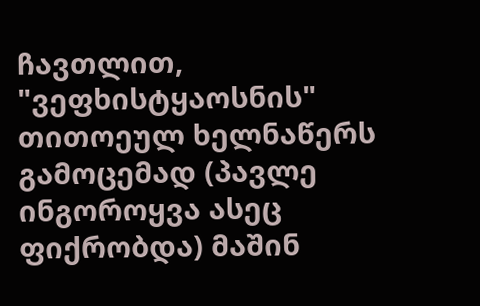ჩავთლით, "ვეფხისტყაოსნის" თითოეულ ხელნაწერს გამოცემად (პავლე ინგოროყვა ასეც ფიქრობდა) მაშინ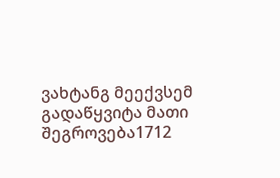ვახტანგ მეექვსემ გადაწყვიტა მათი შეგროვება1712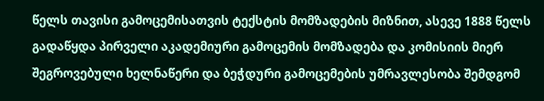წელს თავისი გამოცემისათვის ტექსტის მომზადების მიზნით, ასევე 1888 წელს გადაწყდა პირველი აკადემიური გამოცემის მომზადება და კომისიის მიერ შეგროვებული ხელნაწერი და ბეჭდური გამოცემების უმრავლესობა შემდგომ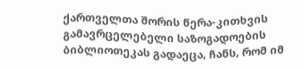ქართველთა შორის წერა-კითხვის გამავრცელებელი საზოგადოების ბიბლიოთეკას გადაეცა, ჩანს, რომ იმ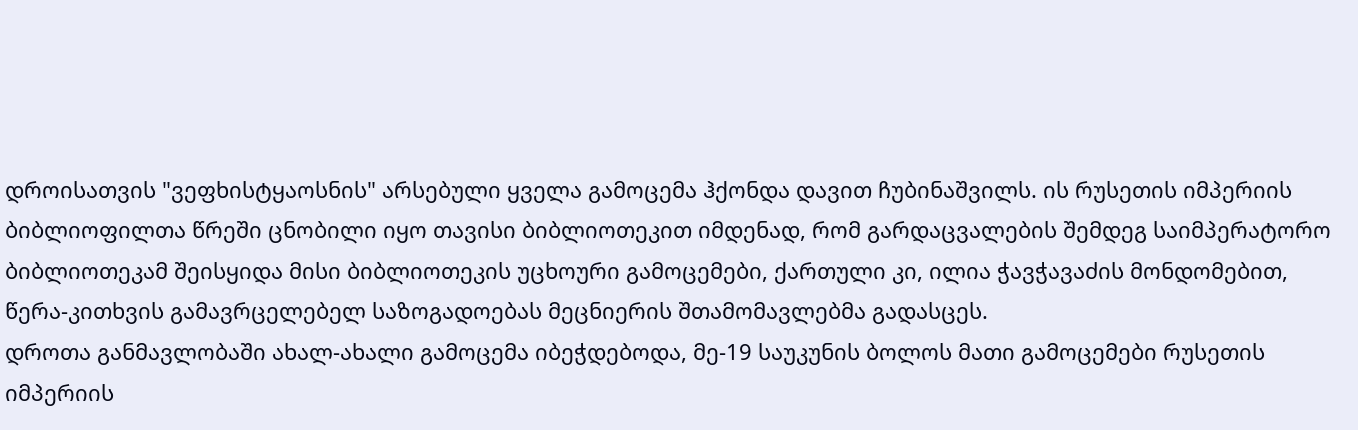დროისათვის "ვეფხისტყაოსნის" არსებული ყველა გამოცემა ჰქონდა დავით ჩუბინაშვილს. ის რუსეთის იმპერიის ბიბლიოფილთა წრეში ცნობილი იყო თავისი ბიბლიოთეკით იმდენად, რომ გარდაცვალების შემდეგ საიმპერატორო ბიბლიოთეკამ შეისყიდა მისი ბიბლიოთეკის უცხოური გამოცემები, ქართული კი, ილია ჭავჭავაძის მონდომებით, წერა-კითხვის გამავრცელებელ საზოგადოებას მეცნიერის შთამომავლებმა გადასცეს.
დროთა განმავლობაში ახალ-ახალი გამოცემა იბეჭდებოდა, მე-19 საუკუნის ბოლოს მათი გამოცემები რუსეთის იმპერიის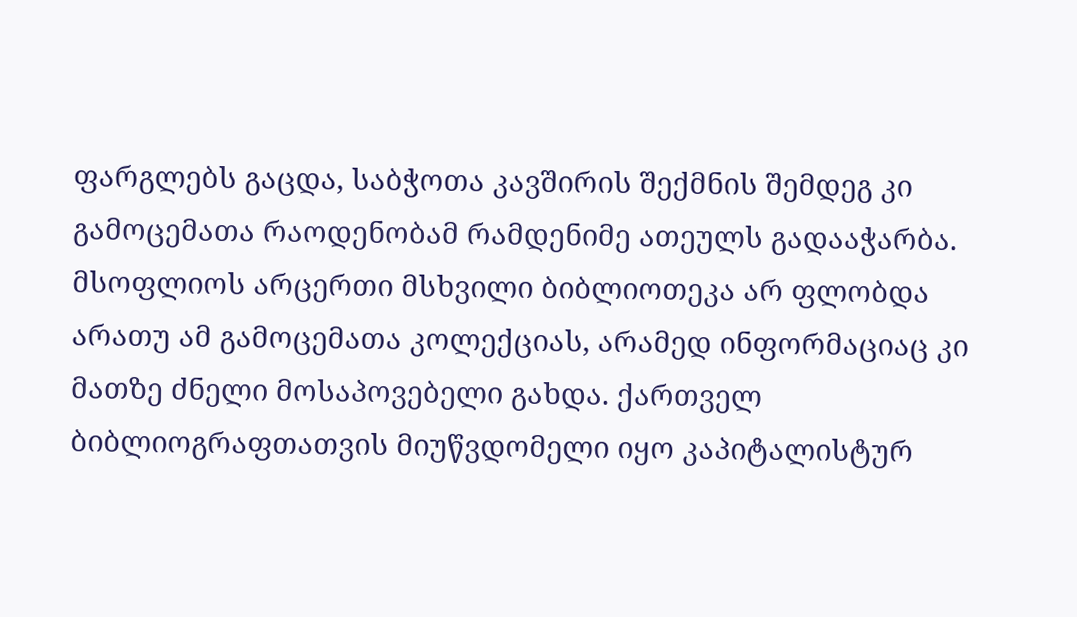ფარგლებს გაცდა, საბჭოთა კავშირის შექმნის შემდეგ კი გამოცემათა რაოდენობამ რამდენიმე ათეულს გადააჭარბა.
მსოფლიოს არცერთი მსხვილი ბიბლიოთეკა არ ფლობდა არათუ ამ გამოცემათა კოლექციას, არამედ ინფორმაციაც კი მათზე ძნელი მოსაპოვებელი გახდა. ქართველ ბიბლიოგრაფთათვის მიუწვდომელი იყო კაპიტალისტურ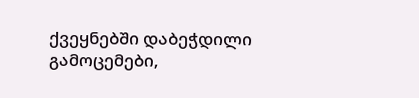ქვეყნებში დაბეჭდილი გამოცემები,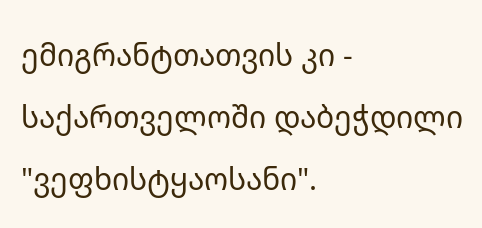ემიგრანტთათვის კი - საქართველოში დაბეჭდილი "ვეფხისტყაოსანი".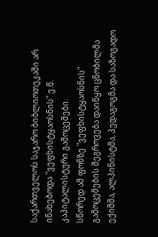საქართველოს საჯარო ბიბლიოთეკაში არ ინახებოდა "ვეფხისტყაოსნის" ე.წ. კაპიტალისტური გამოცემები.
სწორედ ამ ფონზე "ვეფხისტყაოსნის" გამოცემების შეგროვება დაიწყო ცნობილმა ექიმმა, ალპინისტმა, პედაგოგმა და საზოგადო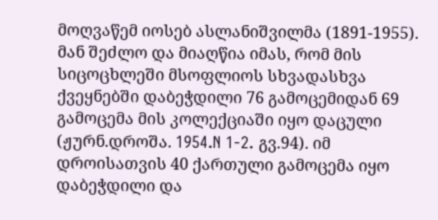მოღვაწემ იოსებ ასლანიშვილმა (1891-1955). მან შეძლო და მიაღწია იმას, რომ მის სიცოცხლეში მსოფლიოს სხვადასხვა ქვეყნებში დაბეჭდილი 76 გამოცემიდან 69 გამოცემა მის კოლექციაში იყო დაცული (ჟურნ.დროშა. 1954.N 1-2. გვ.94). იმ დროისათვის 40 ქართული გამოცემა იყო დაბეჭდილი და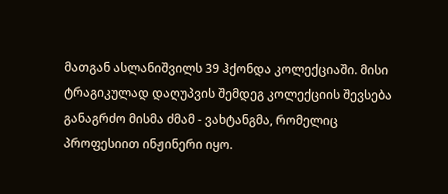მათგან ასლანიშვილს 39 ჰქონდა კოლექციაში. მისი ტრაგიკულად დაღუპვის შემდეგ კოლექციის შევსება განაგრძო მისმა ძმამ - ვახტანგმა, რომელიც პროფესიით ინჟინერი იყო.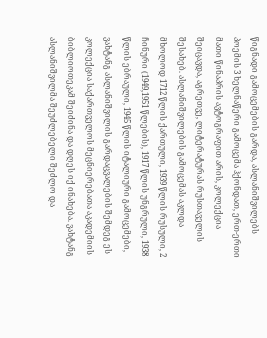წიგნადი გამოცემების გარდა, ასლანიშვილებს პოემის 3 ხელნაწერი გამოცემა ჰქონდათ, ერთ-ერთი მათი წინაპრის ავტოგრაფით არის, კოლექცია შეიცავდა, აგრეთვე, ლიტერატურას რუსთაველის შესახებ. ასლანიშვილების გამოცემას აკლდა მხოლოდ 1712 წლის ქართული, 1939 წლის რუსული, 2 ჩინური (1949,1951 წლების), 1917 წლის უნგრული, 1938 წლის ებრაული, 1945 წლის იტალიური გამოცემები, ვახტანგ ასლანიშვილის გარდაცვალების შემდეგ ეს კოლექცია საქართველოს მეცნიერებათა აკადემიის ბიბლიოთეკამ შეიძინა და დღეს იქ ინახება. ვახტანგ ასლანიშვილმა შეუძლებელი შეძლო და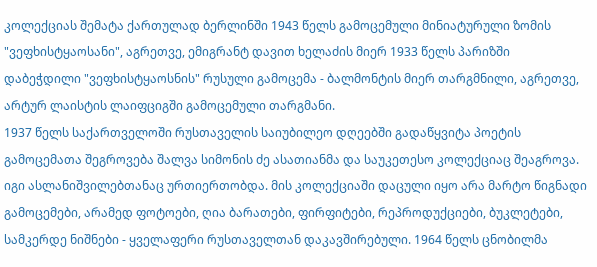კოლექციას შემატა ქართულად ბერლინში 1943 წელს გამოცემული მინიატურული ზომის "ვეფხისტყაოსანი", აგრეთვე, ემიგრანტ დავით ხელაძის მიერ 1933 წელს პარიზში დაბეჭდილი "ვეფხისტყაოსნის" რუსული გამოცემა - ბალმონტის მიერ თარგმნილი, აგრეთვე, არტურ ლაისტის ლაიფციგში გამოცემული თარგმანი.
1937 წელს საქართველოში რუსთაველის საიუბილეო დღეებში გადაწყვიტა პოეტის გამოცემათა შეგროვება შალვა სიმონის ძე ასათიანმა და საუკეთესო კოლექციაც შეაგროვა. იგი ასლანიშვილებთანაც ურთიერთობდა. მის კოლექციაში დაცული იყო არა მარტო წიგნადი გამოცემები, არამედ ფოტოები, ღია ბარათები, ფირფიტები, რეპროდუქციები, ბუკლეტები, სამკერდე ნიშნები - ყველაფერი რუსთაველთან დაკავშირებული. 1964 წელს ცნობილმა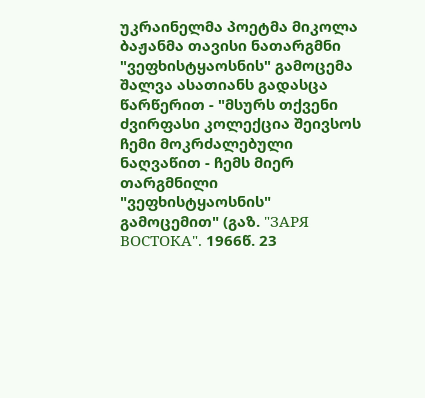უკრაინელმა პოეტმა მიკოლა ბაჟანმა თავისი ნათარგმნი "ვეფხისტყაოსნის" გამოცემა შალვა ასათიანს გადასცა წარწერით - "მსურს თქვენი ძვირფასი კოლექცია შეივსოს ჩემი მოკრძალებული ნაღვაწით - ჩემს მიერ თარგმნილი "ვეფხისტყაოსნის" გამოცემით" (გაზ. "ЗАРЯ ВОСТОКА". 1966წ. 23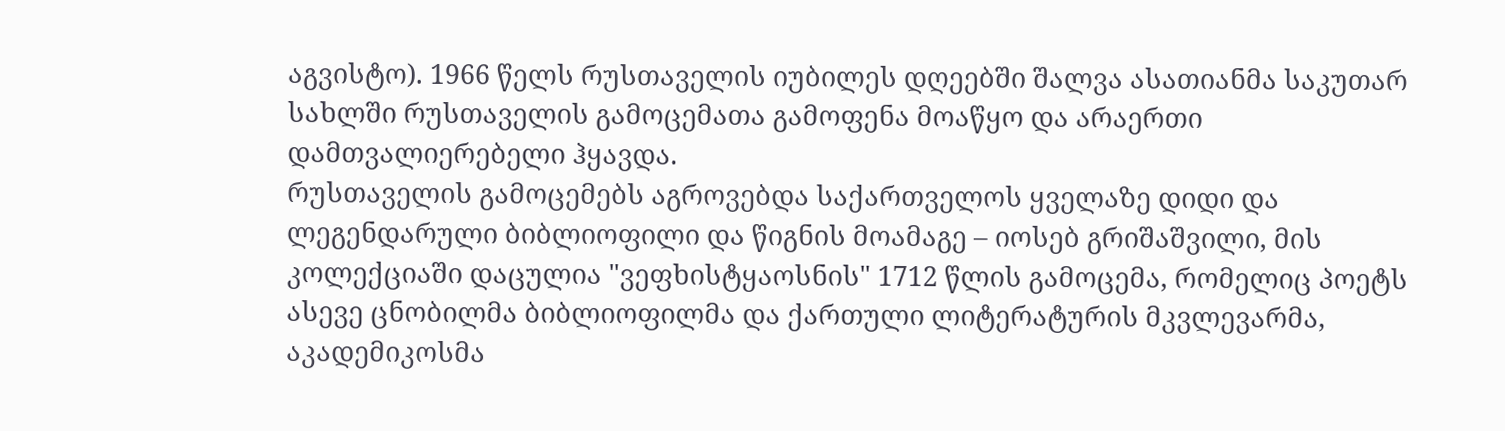აგვისტო). 1966 წელს რუსთაველის იუბილეს დღეებში შალვა ასათიანმა საკუთარ სახლში რუსთაველის გამოცემათა გამოფენა მოაწყო და არაერთი დამთვალიერებელი ჰყავდა.
რუსთაველის გამოცემებს აგროვებდა საქართველოს ყველაზე დიდი და ლეგენდარული ბიბლიოფილი და წიგნის მოამაგე – იოსებ გრიშაშვილი, მის კოლექციაში დაცულია "ვეფხისტყაოსნის" 1712 წლის გამოცემა, რომელიც პოეტს ასევე ცნობილმა ბიბლიოფილმა და ქართული ლიტერატურის მკვლევარმა, აკადემიკოსმა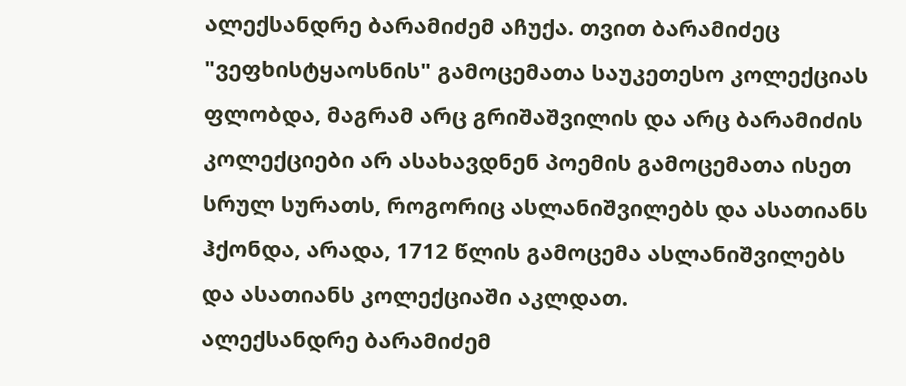ალექსანდრე ბარამიძემ აჩუქა. თვით ბარამიძეც "ვეფხისტყაოსნის" გამოცემათა საუკეთესო კოლექციას ფლობდა, მაგრამ არც გრიშაშვილის და არც ბარამიძის კოლექციები არ ასახავდნენ პოემის გამოცემათა ისეთ სრულ სურათს, როგორიც ასლანიშვილებს და ასათიანს ჰქონდა, არადა, 1712 წლის გამოცემა ასლანიშვილებს და ასათიანს კოლექციაში აკლდათ.
ალექსანდრე ბარამიძემ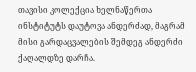თავისი კოლექცია ხელნაწერთა ინსტიტუტს დაუტოვა ანდერძად, მაგრამ მისი გარდაცვალების შემდეგ ანდერძი ქაღალდზე დარჩა.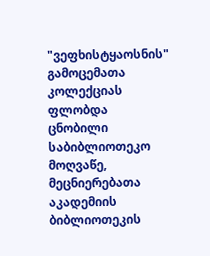"ვეფხისტყაოსნის" გამოცემათა კოლექციას ფლობდა ცნობილი საბიბლიოთეკო მოღვაწე, მეცნიერებათა აკადემიის ბიბლიოთეკის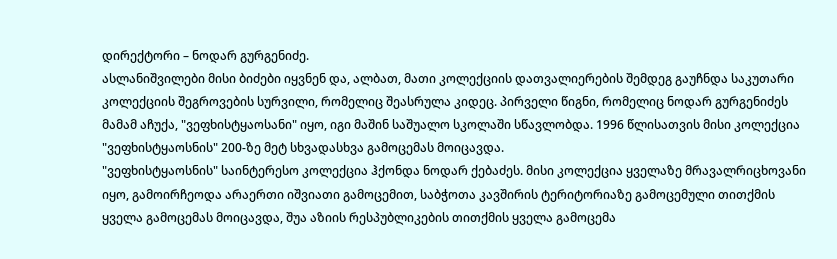დირექტორი – ნოდარ გურგენიძე.
ასლანიშვილები მისი ბიძები იყვნენ და, ალბათ, მათი კოლექციის დათვალიერების შემდეგ გაუჩნდა საკუთარი კოლექციის შეგროვების სურვილი, რომელიც შეასრულა კიდეც. პირველი წიგნი, რომელიც ნოდარ გურგენიძეს მამამ აჩუქა, "ვეფხისტყაოსანი" იყო, იგი მაშინ საშუალო სკოლაში სწავლობდა. 1996 წლისათვის მისი კოლექცია "ვეფხისტყაოსნის" 200-ზე მეტ სხვადასხვა გამოცემას მოიცავდა.
"ვეფხისტყაოსნის" საინტერესო კოლექცია ჰქონდა ნოდარ ქებაძეს. მისი კოლექცია ყველაზე მრავალრიცხოვანი იყო, გამოირჩეოდა არაერთი იშვიათი გამოცემით, საბჭოთა კავშირის ტერიტორიაზე გამოცემული თითქმის ყველა გამოცემას მოიცავდა, შუა აზიის რესპუბლიკების თითქმის ყველა გამოცემა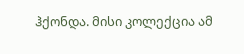ჰქონდა. მისი კოლექცია ამ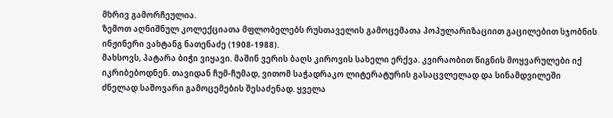მხრივ გამორჩეულია.
ზემოთ აღნიშნულ კოლექციათა მფლობელებს რუსთაველის გამოცემათა პოპულარიზაციით გაცილებით სჯობნის ინჟინერი ვახტანგ ნათენაძე (1908-1988).
მახსოვს, პატარა ბიჭი ვიყავი. მაშინ ვერის ბაღს კიროვის სახელი ერქვა. კვირაობით წიგნის მოყვარულები იქ იკრიბებოდნენ. თავიდან ჩუმ-ჩუმად, ვითომ საჭადრაკო ლიტერატურის გასაცვლელად და სინამდვილეში ძნელად საშოვარი გამოცემების შესაძენად. ყველა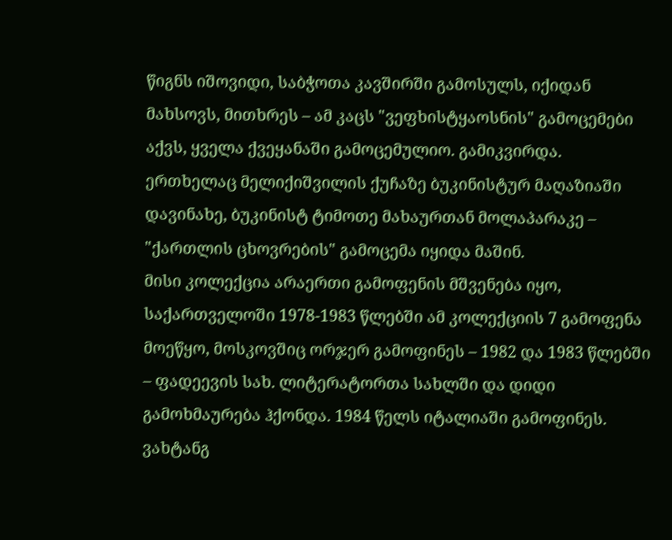წიგნს იშოვიდი, საბჭოთა კავშირში გამოსულს, იქიდან მახსოვს, მითხრეს – ამ კაცს "ვეფხისტყაოსნის" გამოცემები აქვს, ყველა ქვეყანაში გამოცემულიო. გამიკვირდა. ერთხელაც მელიქიშვილის ქუჩაზე ბუკინისტურ მაღაზიაში დავინახე, ბუკინისტ ტიმოთე მახაურთან მოლაპარაკე – "ქართლის ცხოვრების" გამოცემა იყიდა მაშინ.
მისი კოლექცია არაერთი გამოფენის მშვენება იყო, საქართველოში 1978-1983 წლებში ამ კოლექციის 7 გამოფენა მოეწყო, მოსკოვშიც ორჯერ გამოფინეს – 1982 და 1983 წლებში – ფადეევის სახ. ლიტერატორთა სახლში და დიდი გამოხმაურება ჰქონდა. 1984 წელს იტალიაში გამოფინეს.
ვახტანგ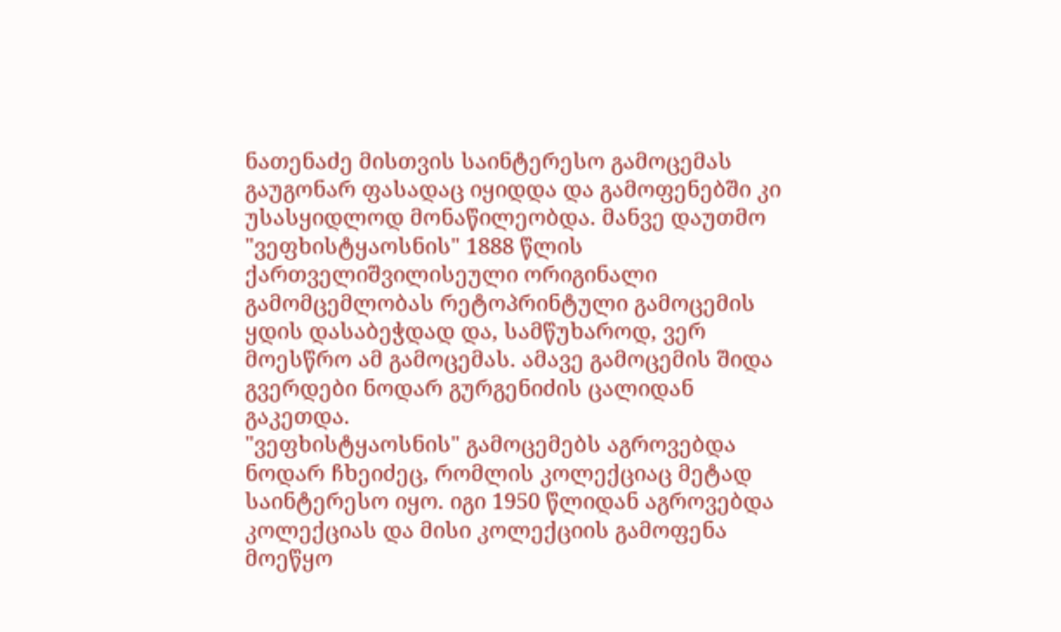ნათენაძე მისთვის საინტერესო გამოცემას გაუგონარ ფასადაც იყიდდა და გამოფენებში კი უსასყიდლოდ მონაწილეობდა. მანვე დაუთმო "ვეფხისტყაოსნის" 1888 წლის ქართველიშვილისეული ორიგინალი გამომცემლობას რეტოპრინტული გამოცემის ყდის დასაბეჭდად და, სამწუხაროდ, ვერ მოესწრო ამ გამოცემას. ამავე გამოცემის შიდა გვერდები ნოდარ გურგენიძის ცალიდან გაკეთდა.
"ვეფხისტყაოსნის" გამოცემებს აგროვებდა ნოდარ ჩხეიძეც, რომლის კოლექციაც მეტად საინტერესო იყო. იგი 1950 წლიდან აგროვებდა კოლექციას და მისი კოლექციის გამოფენა მოეწყო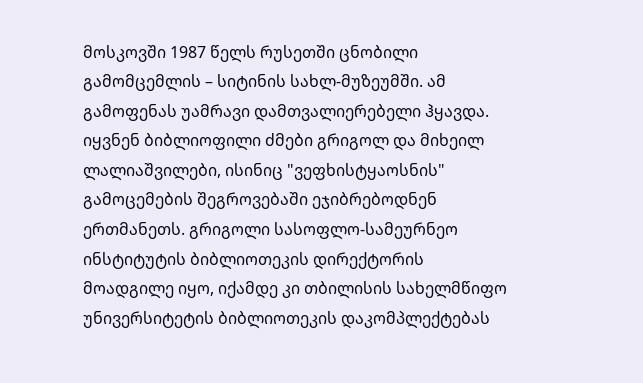მოსკოვში 1987 წელს რუსეთში ცნობილი გამომცემლის – სიტინის სახლ-მუზეუმში. ამ გამოფენას უამრავი დამთვალიერებელი ჰყავდა.
იყვნენ ბიბლიოფილი ძმები გრიგოლ და მიხეილ ლალიაშვილები, ისინიც "ვეფხისტყაოსნის" გამოცემების შეგროვებაში ეჯიბრებოდნენ ერთმანეთს. გრიგოლი სასოფლო-სამეურნეო ინსტიტუტის ბიბლიოთეკის დირექტორის მოადგილე იყო, იქამდე კი თბილისის სახელმწიფო უნივერსიტეტის ბიბლიოთეკის დაკომპლექტებას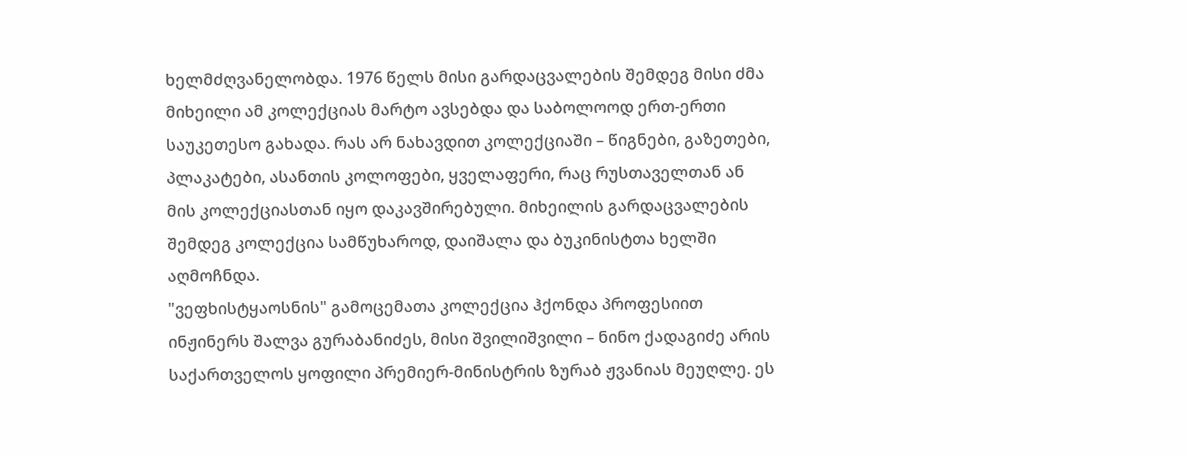ხელმძღვანელობდა. 1976 წელს მისი გარდაცვალების შემდეგ მისი ძმა მიხეილი ამ კოლექციას მარტო ავსებდა და საბოლოოდ ერთ-ერთი საუკეთესო გახადა. რას არ ნახავდით კოლექციაში – წიგნები, გაზეთები, პლაკატები, ასანთის კოლოფები, ყველაფერი, რაც რუსთაველთან ან მის კოლექციასთან იყო დაკავშირებული. მიხეილის გარდაცვალების შემდეგ კოლექცია სამწუხაროდ, დაიშალა და ბუკინისტთა ხელში აღმოჩნდა.
"ვეფხისტყაოსნის" გამოცემათა კოლექცია ჰქონდა პროფესიით ინჟინერს შალვა გურაბანიძეს, მისი შვილიშვილი – ნინო ქადაგიძე არის საქართველოს ყოფილი პრემიერ-მინისტრის ზურაბ ჟვანიას მეუღლე. ეს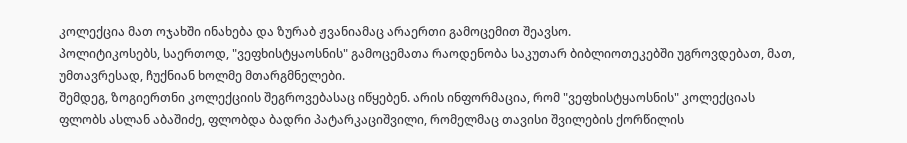კოლექცია მათ ოჯახში ინახება და ზურაბ ჟვანიამაც არაერთი გამოცემით შეავსო.
პოლიტიკოსებს, საერთოდ, "ვეფხისტყაოსნის" გამოცემათა რაოდენობა საკუთარ ბიბლიოთეკებში უგროვდებათ, მათ, უმთავრესად, ჩუქნიან ხოლმე მთარგმნელები.
შემდეგ, ზოგიერთნი კოლექციის შეგროვებასაც იწყებენ. არის ინფორმაცია, რომ "ვეფხისტყაოსნის" კოლექციას ფლობს ასლან აბაშიძე, ფლობდა ბადრი პატარკაციშვილი, რომელმაც თავისი შვილების ქორწილის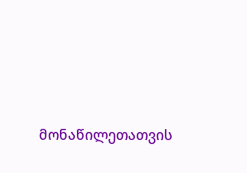მონაწილეთათვის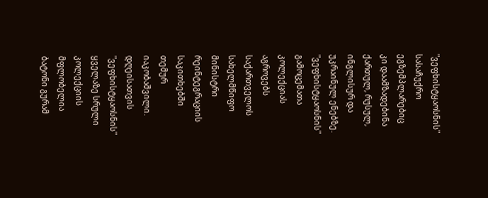"ვეფხისტყაოსნის" სასაჩუქრო ეგზემპლარებიც კი დაამზადებინა ქართულ, რუსულ, ინგლისურ და უკრაინულ ენებზე.
"ვეფხისტყაოსნის" გამოცემათა კოლექციას აგროვებს საქართველოს სახელმწიფო მინისტრი რეინტეგრაციის საკითხებში თემურ იაკობაშვილი.
დღეისათვის "ვეფხისტყაოსნის" ყველაზე სრული კოლექციის მფლობელია ბატონი გურამ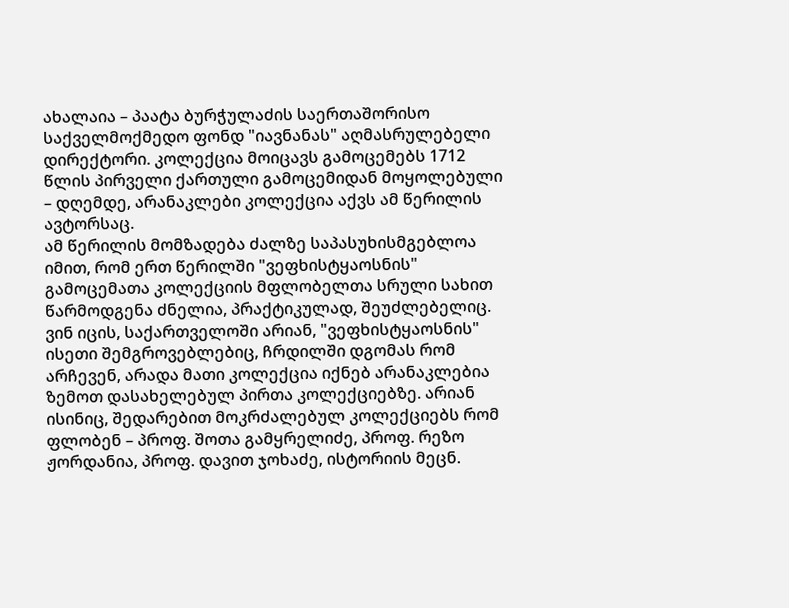ახალაია – პაატა ბურჭულაძის საერთაშორისო საქველმოქმედო ფონდ "იავნანას" აღმასრულებელი დირექტორი. კოლექცია მოიცავს გამოცემებს 1712 წლის პირველი ქართული გამოცემიდან მოყოლებული – დღემდე, არანაკლები კოლექცია აქვს ამ წერილის ავტორსაც.
ამ წერილის მომზადება ძალზე საპასუხისმგებლოა იმით, რომ ერთ წერილში "ვეფხისტყაოსნის" გამოცემათა კოლექციის მფლობელთა სრული სახით წარმოდგენა ძნელია, პრაქტიკულად, შეუძლებელიც. ვინ იცის, საქართველოში არიან, "ვეფხისტყაოსნის" ისეთი შემგროვებლებიც, ჩრდილში დგომას რომ არჩევენ, არადა მათი კოლექცია იქნებ არანაკლებია ზემოთ დასახელებულ პირთა კოლექციებზე. არიან ისინიც, შედარებით მოკრძალებულ კოლექციებს რომ ფლობენ – პროფ. შოთა გამყრელიძე, პროფ. რეზო ჟორდანია, პროფ. დავით ჯოხაძე, ისტორიის მეცნ.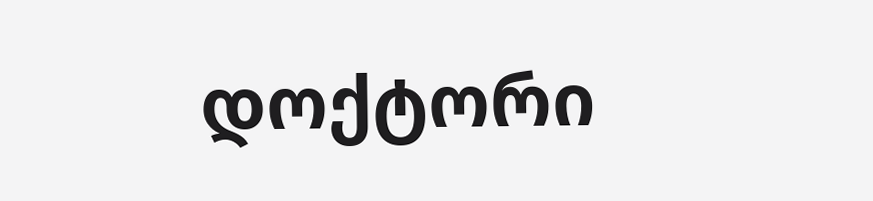დოქტორი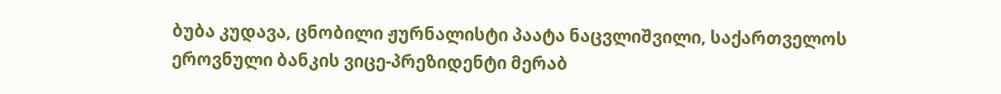ბუბა კუდავა, ცნობილი ჟურნალისტი პაატა ნაცვლიშვილი, საქართველოს ეროვნული ბანკის ვიცე-პრეზიდენტი მერაბ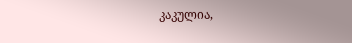კაკულია,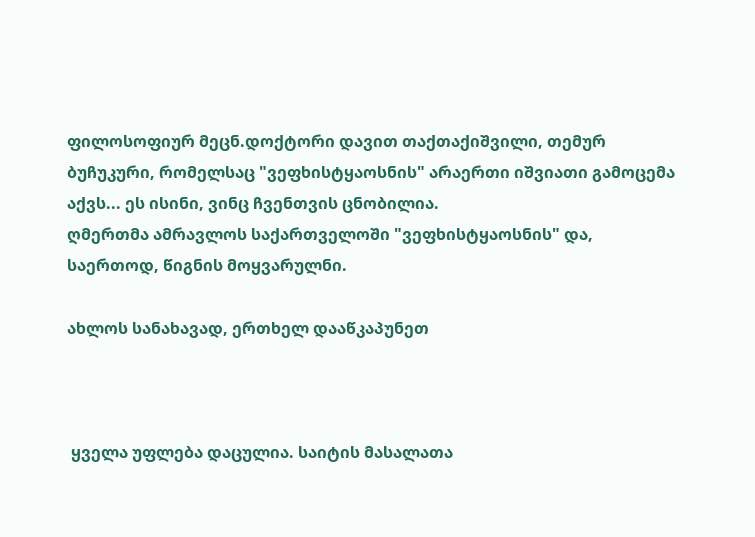ფილოსოფიურ მეცნ.დოქტორი დავით თაქთაქიშვილი, თემურ ბუჩუკური, რომელსაც "ვეფხისტყაოსნის" არაერთი იშვიათი გამოცემა აქვს... ეს ისინი, ვინც ჩვენთვის ცნობილია.
ღმერთმა ამრავლოს საქართველოში "ვეფხისტყაოსნის" და, საერთოდ, წიგნის მოყვარულნი.

ახლოს სანახავად, ერთხელ დააწკაპუნეთ



 ყველა უფლება დაცულია. საიტის მასალათა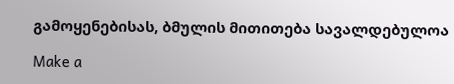გამოყენებისას, ბმულის მითითება სავალდებულოა

Make a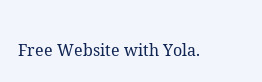Free Website with Yola.